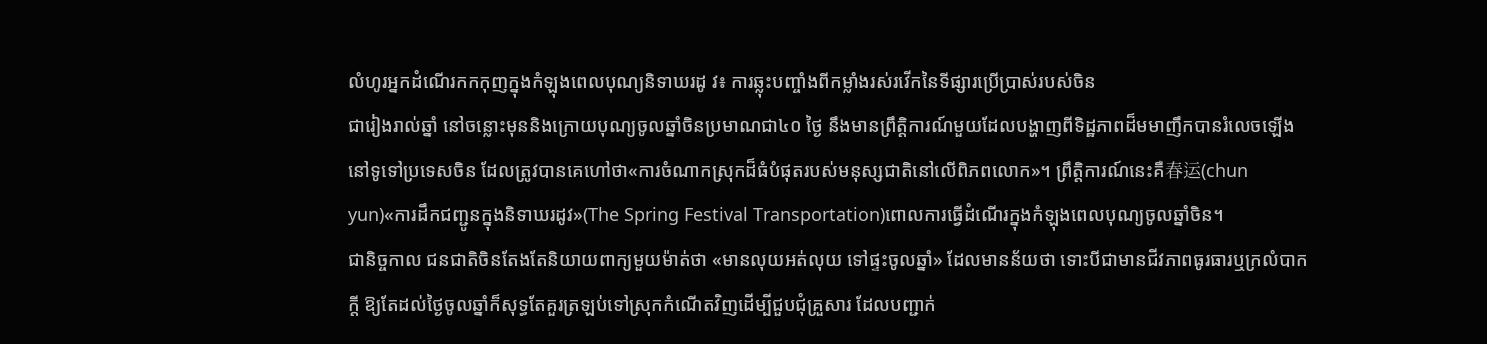លំហូរអ្នកដំណើរកកកុញក្នុងកំឡុងពេលបុណ្យនិទាឃរដូ វ៖ ការឆ្លុះបញ្ចាំងពីកម្លាំងរស់រវើកនៃទីផ្សារប្រើប្រាស់របស់ចិន
ជារៀងរាល់ឆ្នាំ នៅចន្លោះមុននិងក្រោយបុណ្យចូលឆ្នាំចិនប្រមាណជា៤០ ថ្ងៃ នឹងមានព្រឹត្តិការណ៍មួយដែលបង្ហាញពីទិដ្ឋភាពដ៏មមាញឹកបានរំលេចឡើងនៅទូទៅប្រទេសចិន ដែលត្រូវបានគេហៅថា«ការចំណាកស្រុកដ៏ធំបំផុតរបស់មនុស្សជាតិនៅលើពិភពលោក»។ ព្រឹត្តិការណ៍នេះគឺ春运(chun yun)«ការដឹកជញ្ជូនក្នុងនិទាឃរដូវ»(The Spring Festival Transportation)ពោលការធ្វើដំណើរក្នុងកំឡុងពេលបុណ្យចូលឆ្នាំចិន។
ជានិច្ចកាល ជនជាតិចិនតែងតែនិយាយពាក្យមួយម៉ាត់ថា «មានលុយអត់លុយ ទៅផ្ទះចូលឆ្នាំ» ដែលមានន័យថា ទោះបីជាមានជីវភាពធូរធារឬក្រលំបាកក្តី ឱ្យតែដល់ថ្ងៃចូលឆ្នាំក៏សុទ្ធតែគួរត្រឡប់ទៅស្រុកកំណើតវិញដើម្បីជួបជុំគ្រួសារ ដែលបញ្ជាក់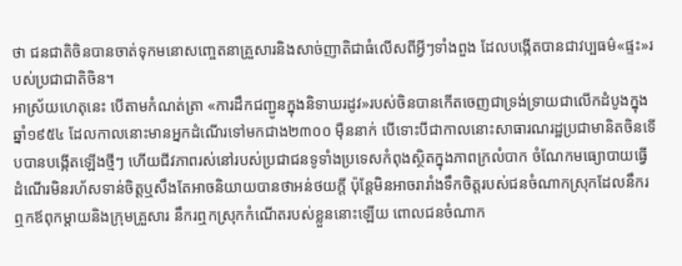ថា ជនជាតិចិនបានចាត់ទុកមនោសញ្ចេតនាគ្រួសារនិងសាច់ញាតិជាធំលើសពីអ្វីៗទាំងពួង ដែលបង្កើតបានជាវប្បធម៌«ផ្ទះ»របស់ប្រជាជាតិចិន។
អាស្រ័យហេតុនេះ បើតាមកំណត់ត្រា «ការដឹកជញ្ជូនក្នុងនិទាឃរដូវ»របស់ចិនបានកើតចេញជាទ្រង់ទ្រាយជាលើកដំបូងក្នុងឆ្នាំ១៩៥៤ ដែលកាលនោះមានអ្នកដំណើរទៅមកជាង២៣០០ ម៉ឺននាក់ បើទោះបីជាកាលនោះសាធារណរដ្ឋប្រជាមានិតចិនទើបបានបង្កើតឡើងថ្មីៗ ហើយជីវភាពរស់នៅរបស់ប្រជាជនទូទាំងប្រទេសកំពុងស្ថិតក្នុងភាពក្រលំបាក ចំណែកមធ្យោបាយធ្វើដំណើរមិនរហ័សទាន់ចិត្តឬសឹងតែអាចនិយាយបានថាអន់ថយក្តី ប៉ុន្តែមិនអាចរារាំងទឹកចិត្តរបស់ជនចំណាកស្រុកដែលនឹករឮកឪពុកម្តាយនិងក្រុមគ្រួសារ នឹករឮកស្រុកកំណើតរបស់ខ្លួននោះឡើយ ពោលជនចំណាក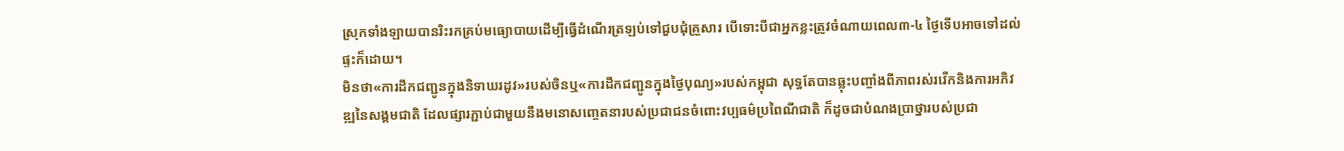ស្រុកទាំងឡាយបានរិះរកគ្រប់មធ្យោបាយដើម្បីធ្វើដំណើរត្រឡប់ទៅជួបជុំគ្រួសារ បើទោះបីជាអ្នកខ្លះត្រូវចំណាយពេល៣-៤ ថ្ងៃទើបអាចទៅដល់ផ្ទះក៏ដោយ។
មិនថា«ការដឹកជញ្ជូនក្នុងនិទាឃរដូវ»របស់ចិនឬ«ការដឹកជញ្ជូនក្នុងថ្ងៃបុណ្យ»របស់កម្ពុជា សុទ្ធតែបានឆ្លុះបញ្ចាំងពីភាពរស់រវើកនិងការអភិវឌ្ឍនៃសង្គមជាតិ ដែលផ្សារភ្ជាប់ជាមួយនឹងមនោសញ្ចេតនារបស់ប្រជាជនចំពោះវប្បធម៌ប្រពៃណីជាតិ ក៏ដូចជាបំណងប្រាថ្នារបស់ប្រជា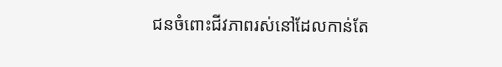ជនចំពោះជីវភាពរស់នៅដែលកាន់តែ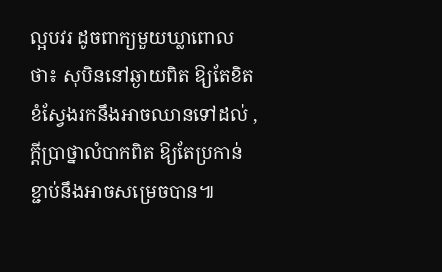ល្អបវរ ដូចពាក្យមួយឃ្លាពោលថា៖ សុបិននៅឆ្ងាយពិត ឱ្យតែខិតខំស្វែងរកនឹងអាចឈានទៅដល់ , ក្តីប្រាថ្នាលំបាកពិត ឱ្យតែប្រកាន់ខ្ជាប់នឹងអាចសម្រេចបាន៕